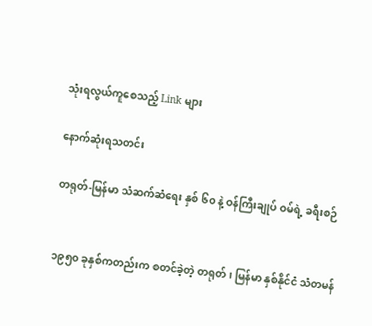သုံးရလွယ်ကူစေသည့် Link များ

နောက်ဆုံးရသတင်း

တရုတ်-မြန်မာ သံဆက်ဆံရေး နှစ် ၆၀ နဲ့ ဝန်ကြီးချုပ် ဝမ်ရဲ့ ခရီးစဉ်


၁၉၅၀ ခုနှစ်ကတည်းက စတင်ခဲ့တဲ့ တရုတ်၊ မြန်မာ နှစ်နိုင်ငံ သံတမန်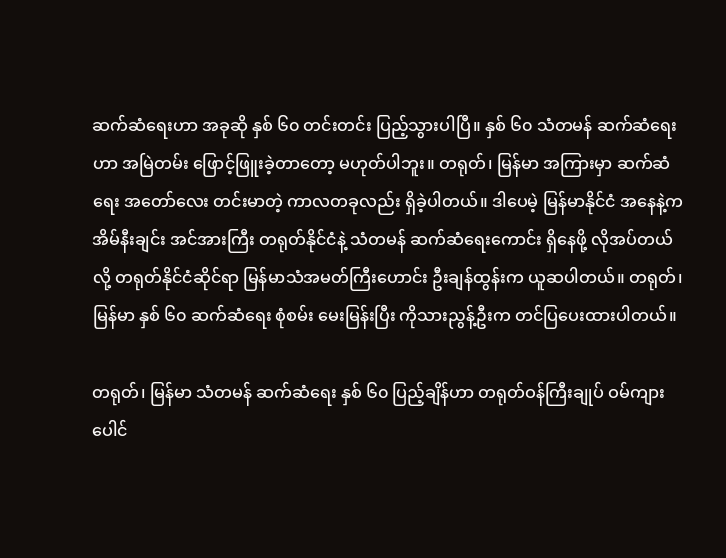ဆက်ဆံရေးဟာ အခုဆို နှစ် ၆၀ တင်းတင်း ပြည့်သွားပါပြီ။ နှစ် ၆၀ သံတမန် ဆက်ဆံရေးဟာ အမြဲတမ်း ဖြောင့်ဖြူးခဲ့တာတော့ မဟုတ်ပါဘူး။ တရုတ်၊ မြန်မာ အကြားမှာ ဆက်ဆံရေး အတော်လေး တင်းမာတဲ့ ကာလတခုလည်း ရှိခဲ့ပါတယ်။ ဒါပေမဲ့ မြန်မာနိုင်ငံ အနေနဲ့က အိမ်နီးချင်း အင်အားကြီး တရုတ်နိုင်ငံနဲ့ သံတမန် ဆက်ဆံရေးကောင်း ရှိနေဖို့ လိုအပ်တယ်လို့ တရုတ်နိုင်ငံဆိုင်ရာ မြန်မာသံအမတ်ကြီးဟောင်း ဦးချန်ထွန်းက ယူဆပါတယ်။ တရုတ်၊ မြန်မာ နှစ် ၆၀ ဆက်ဆံရေး စုံစမ်း မေးမြန်းပြီး ကိုသားညွန့်ဦးက တင်ပြပေးထားပါတယ်။

တရုတ်၊ မြန်မာ သံတမန် ဆက်ဆံရေး နှစ် ၆၀ ပြည့်ချိန်ဟာ တရုတ်ဝန်ကြီးချုပ် ဝမ်ကျားပေါင်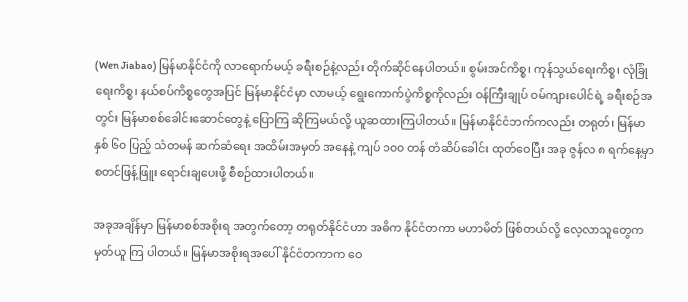(Wen Jiabao) မြန်မာနိုင်ငံကို လာရောက်မယ့် ခရီးစဉ်နဲ့လည်း တိုက်ဆိုင်နေပါတယ်။ စွမ်းအင်ကိစ္စ၊ ကုန်သွယ်ရေးကိစ္စ၊ လုံခြုံရေးကိစ္စ၊ နယ်စပ်ကိစ္စတွေအပြင် မြန်မာနိုင်ငံမှာ လာမယ့် ရွေးကောက်ပွဲကိစ္စကိုလည်း ဝန်ကြီးချုပ် ဝမ်ကျားပေါင်ရဲ့ ခရီးစဉ်အတွင်း မြန်မာစစ်ခေါင်းဆောင်တွေနဲ့ ပြောကြ ဆိုကြမယ်လို့ ယူဆထားကြပါတယ်။ မြန်မာနိုင်ငံဘက်ကလည်း တရုတ်၊ မြန်မာ နှစ် ၆၀ ပြည့် သံတမန် ဆက်ဆံရေး အထိမ်းအမှတ် အနေနဲ့ ကျပ် ၁၀၀ တန် တံဆိပ်ခေါင်း ထုတ်ဝေပြီး အခု ဇွန်လ ၈ ရက်နေ့မှာ စတင်ဖြန့်ဖြူး ရောင်းချပေးဖို့ စီစဉ်ထားပါတယ်။

အခုအချိန်မှာ မြန်မာစစ်အစိုးရ အတွက်တော့ တရုတ်နိုင်ငံဟာ အဓိက နိုင်ငံတကာ မဟာမိတ် ဖြစ်တယ်လို့ လေ့လာသူတွေက မှတ်ယူ ကြ ပါတယ်။ မြန်မာအစိုးရအပေါ် နိုင်ငံတကာက ဝေ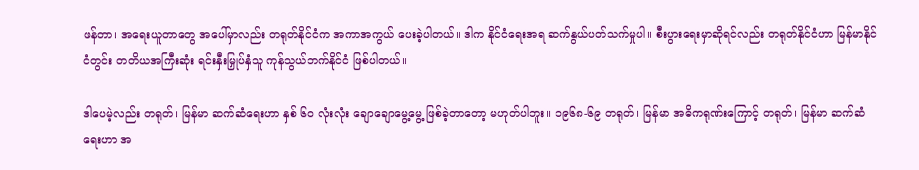ဖန်တာ၊ အရေးယူတာတွေ အပေါ်မှာလည်း တရုတ်နိုင်ငံက အကာအကွယ် ပေးခဲ့ပါတယ်။ ဒါက နိုင်ငံရေးအရ ဆက်နွယ်ပတ်သက်မှုပါ။ စီးပွားရေးမှာဆိုရင်လည်း တရုတ်နိုင်ငံဟာ မြန်မာနိုင်ငံတွင်း တတိယအကြီးဆုံး ရင်းနှီးမြှုပ်နှံသူ ကုန်သွယ်ဘက်နိုင်ငံ ဖြစ်ပါတယ်။

ဒါပေမဲ့လည်း တရုတ်၊ မြန်မာ ဆက်ဆံရေးဟာ နှစ် ၆၀ လုံးလုံး ချောချောမွေ့မွေ့ ဖြစ်ခဲ့တာတော့ မဟုတ်ပါဘူး။ ၁၉၆၈-၆၉ တရုတ်၊ မြန်မာ အဓိကရုဏ်းကြောင့် တရုတ်၊ မြန်မာ ဆက်ဆံရေးဟာ အ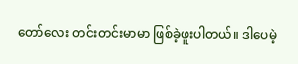တော်လေး တင်းတင်းမာမာ ဖြစ်ခဲ့ဖူးပါတယ်။ ဒါပေမဲ့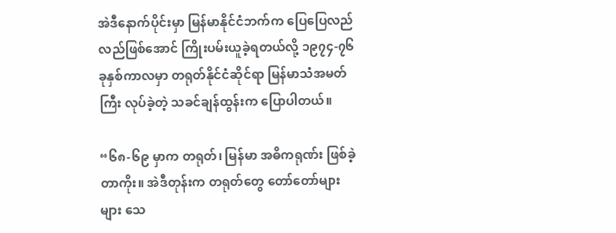အဲဒီနောက်ပိုင်းမှာ မြန်မာနိုင်ငံဘက်က ပြေပြေလည်လည်ဖြစ်အောင် ကြိုးပမ်းယူခဲ့ရတယ်လို့ ၁၉၇၄-၇၆ ခုနှစ်ကာလမှာ တရုတ်နိုင်ငံဆိုင်ရာ မြန်မာသံအမတ်ကြီး လုပ်ခဲ့တဲ့ သခင်ချန်ထွန်းက ပြောပါတယ်။

“၆၈-၆၉ မှာက တရုတ်၊ မြန်မာ အဓိကရုဏ်း ဖြစ်ခဲ့တာကိုး။ အဲဒီတုန်းက တရုတ်တွေ တော်တော်များများ သေ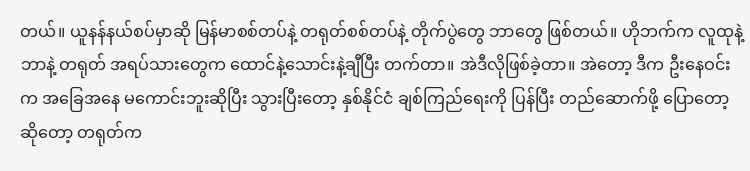တယ်။ ယူနန်နယ်စပ်မှာဆို မြန်မာစစ်တပ်နဲ့ တရုတ်စစ်တပ်နဲ့ တိုက်ပွဲတွေ ဘာတွေ ဖြစ်တယ်။ ဟိုဘက်က လူထုနဲ့ဘာနဲ့ တရုတ် အရပ်သားတွေက ထောင်နဲ့သောင်းနဲ့ချီပြီး တက်တာ။ အဲဒီလိုဖြစ်ခဲ့တာ။ အဲတော့ ဒီက ဦးနေဝင်းက အခြေအနေ မကောင်းဘူးဆိုပြီး သွားပြီးတော့ နှစ်နိုင်ငံ ချစ်ကြည်ရေးကို ပြန်ပြီး တည်ဆောက်ဖို့ ပြောတော့ ဆိုတော့ တရုတ်က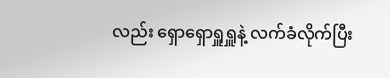လည်း ရှောရှောရှူရှူနဲ့ လက်ခံလိုက်ပြီး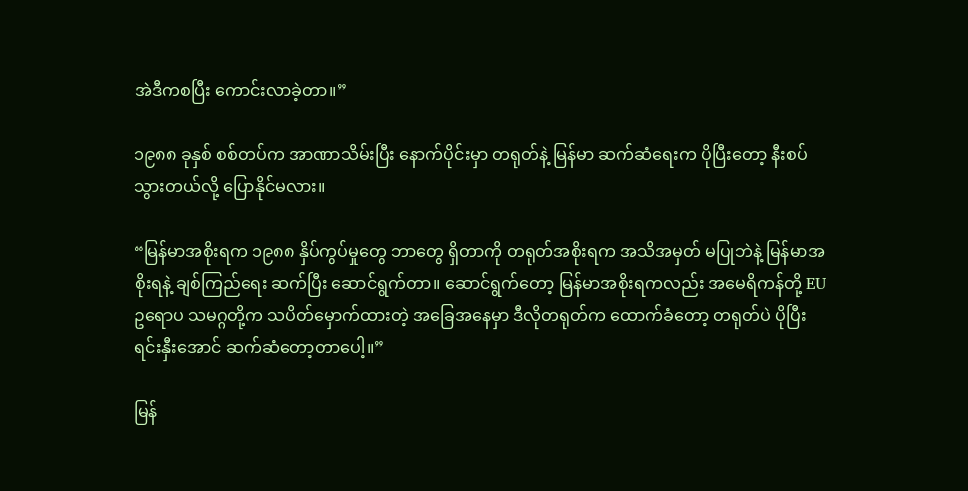အဲဒီကစပြီး ကောင်းလာခဲ့တာ။”

၁၉၈၈ ခုနှစ် စစ်တပ်က အာဏာသိမ်းပြီး နောက်ပိုင်းမှာ တရုတ်နဲ့ မြန်မာ ဆက်ဆံရေးက ပိုပြီးတော့ နီးစပ်သွားတယ်လို့ ပြောနိုင်မလား။

“မြန်မာအစိုးရက ၁၉၈၈ နှိပ်ကွပ်မှုတွေ ဘာတွေ ရှိတာကို တရုတ်အစိုးရက အသိအမှတ် မပြုဘဲနဲ့ မြန်မာအစိုးရနဲ့ ချစ်ကြည်ရေး ဆက်ပြီး ဆောင်ရွက်တာ။ ဆောင်ရွက်တော့ မြန်မာအစိုးရကလည်း အမေရိကန်တို့ EU ဥရောပ သမဂ္ဂတို့က သပိတ်မှောက်ထားတဲ့ အခြေအနေမှာ ဒီလိုတရုတ်က ထောက်ခံတော့ တရုတ်ပဲ ပိုပြီး ရင်းနှီးအောင် ဆက်ဆံတော့တာပေါ့။”

မြန်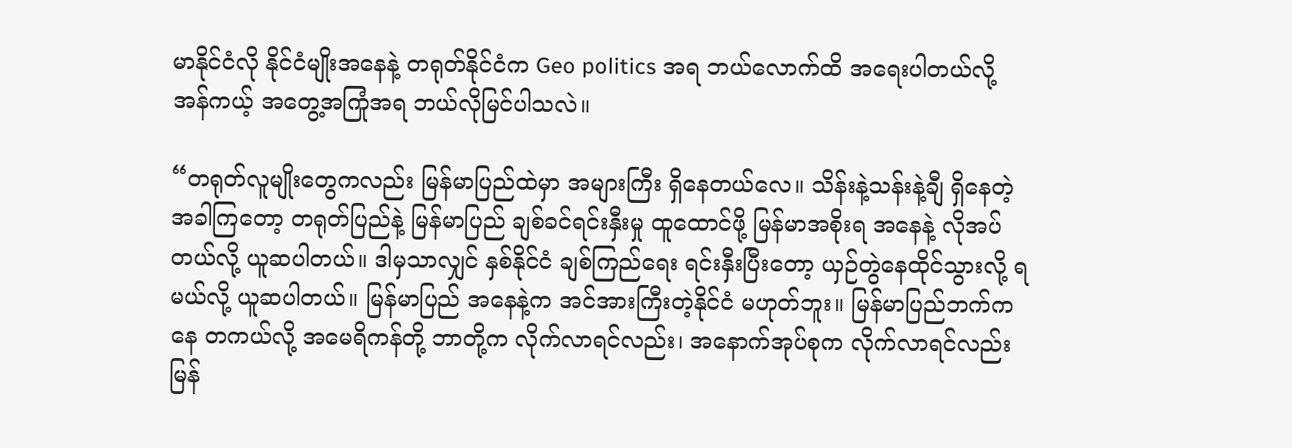မာနိုင်ငံလို နိုင်ငံမျိုးအနေနဲ့ တရုတ်နိုင်ငံက Geo politics အရ ဘယ်လောက်ထိ အရေးပါတယ်လို့ အန်ကယ့် အတွေ့အကြုံအရ ဘယ်လိုမြင်ပါသလဲ။

“တရုတ်လူမျိုးတွေကလည်း မြန်မာပြည်ထဲမှာ အများကြီး ရှိနေတယ်လေ။ သိန်းနဲ့သန်းနဲ့ချီ ရှိနေတဲ့ အခါကြတော့ တရုတ်ပြည်နဲ့ မြန်မာပြည် ချစ်ခင်ရင်းနှီးမှု ထူထောင်ဖို့ မြန်မာအစိုးရ အနေနဲ့ လိုအပ်တယ်လို့ ယူဆပါတယ်။ ဒါမှသာလျှင် နှစ်နိုင်ငံ ချစ်ကြည်ရေး ရင်းနှီးပြီးတော့ ယှဉ်တွဲနေထိုင်သွားလို့ ရမယ်လို့ ယူဆပါတယ်။ မြန်မာပြည် အနေနဲ့က အင်အားကြီးတဲ့နိုင်ငံ မဟုတ်ဘူး။ မြန်မာပြည်ဘက်ကနေ တကယ်လို့ အမေရိကန်တို့ ဘာတို့က လိုက်လာရင်လည်း၊ အနောက်အုပ်စုက လိုက်လာရင်လည်း မြန်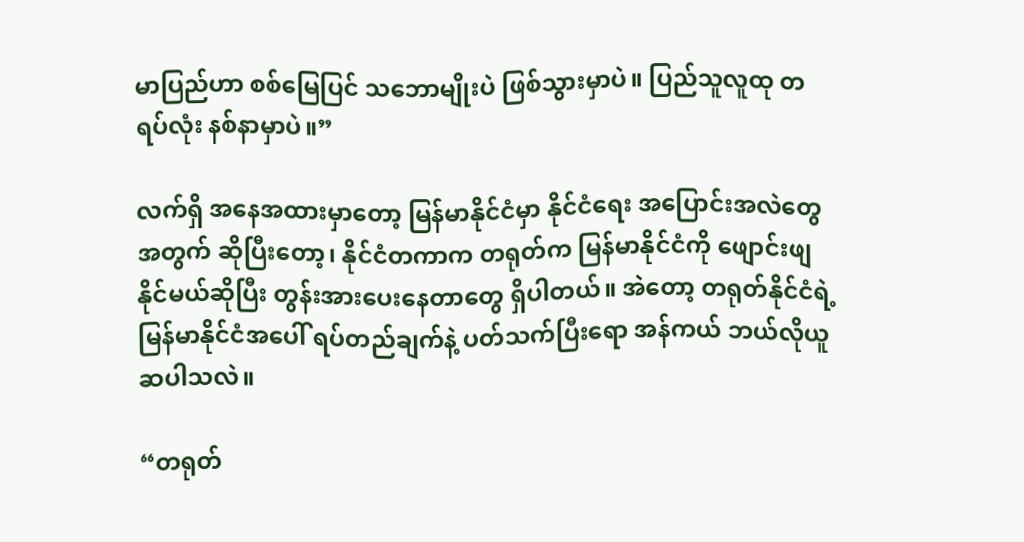မာပြည်ဟာ စစ်မြေပြင် သဘောမျိုးပဲ ဖြစ်သွားမှာပဲ။ ပြည်သူလူထု တရပ်လုံး နစ်နာမှာပဲ။”

လက်ရှိ အနေအထားမှာတော့ မြန်မာနိုင်ငံမှာ နိုင်ငံရေး အပြောင်းအလဲတွေအတွက် ဆိုပြီးတော့၊ နိုင်ငံတကာက တရုတ်က မြန်မာနိုင်ငံကို ဖျောင်းဖျနိုင်မယ်ဆိုပြီး တွန်းအားပေးနေတာတွေ ရှိပါတယ်။ အဲတော့ တရုတ်နိုင်ငံရဲ့ မြန်မာနိုင်ငံအပေါ် ရပ်တည်ချက်နဲ့ ပတ်သက်ပြီးရော အန်ကယ် ဘယ်လိုယူဆပါသလဲ။

“တရုတ်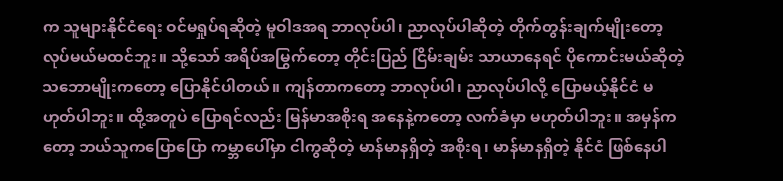က သူများနိုင်ငံရေး ဝင်မရှုပ်ရဆိုတဲ့ မူဝါဒအရ ဘာလုပ်ပါ၊ ညာလုပ်ပါဆိုတဲ့ တိုက်တွန်းချက်မျိုးတော့ လုပ်မယ်မထင်ဘူး။ သို့သော် အရိပ်အမြွက်တော့ တိုင်းပြည် ငြိမ်းချမ်း သာယာနေရင် ပိုကောင်းမယ်ဆိုတဲ့ သဘောမျိုးကတော့ ပြောနိုင်ပါတယ်။ ကျန်တာကတော့ ဘာလုပ်ပါ၊ ညာလုပ်ပါလို့ ပြောမယ့်နိုင်ငံ မဟုတ်ပါဘူး။ ထို့အတူပဲ ပြောရင်လည်း မြန်မာအစိုးရ အနေနဲ့ကတော့ လက်ခံမှာ မဟုတ်ပါဘူး။ အမှန်ကတော့ ဘယ်သူကပြောပြော ကမ္ဘာပေါ်မှာ ငါကွဆိုတဲ့ မာန်မာနရှိတဲ့ အစိုးရ၊ မာန်မာနရှိတဲ့ နိုင်ငံ ဖြစ်နေပါ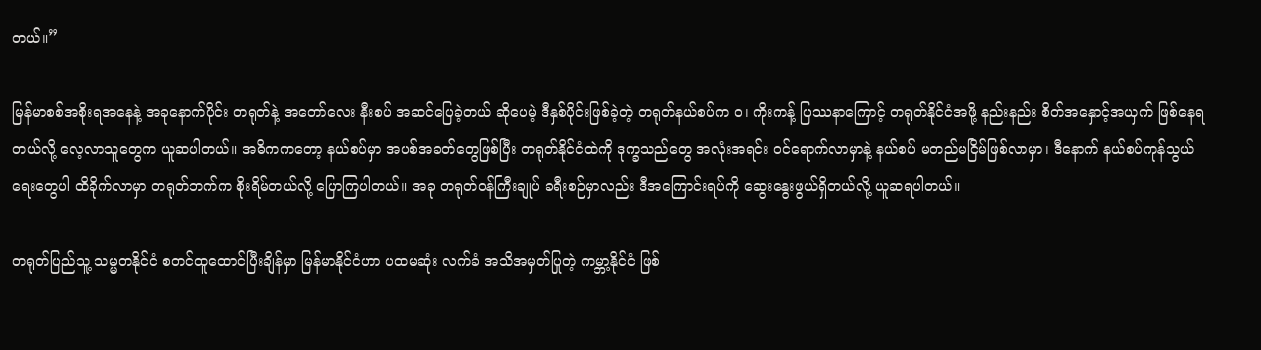တယ်။”

မြန်မာစစ်အစိုးရအနေနဲ့ အခုနောက်ပိုင်း တရုတ်နဲ့ အတော်လေး နီးစပ် အဆင်ပြေခဲ့တယ် ဆိုပေမဲ့ ဒီနှစ်ပိုင်းဖြစ်ခဲ့တဲ့ တရုတ်နယ်စပ်က ဝ၊ ကိုးကန့် ပြဿနာကြောင့် တရုတ်နိုင်ငံအဖို့ နည်းနည်း စိတ်အနှောင့်အယှက် ဖြစ်နေရတယ်လို့ လေ့လာသူတွေက ယူဆပါတယ်။ အဓိကကတော့ နယ်စပ်မှာ အပစ်အခတ်တွေဖြစ်ပြီး တရုတ်နိုင်ငံထဲကို ဒုက္ခသည်တွေ အလုံးအရင်း ဝင်ရောက်လာမှာနဲ့ နယ်စပ် မတည်မငြိမ်ဖြစ်လာမှာ၊ ဒီနောက် နယ်စပ်ကုန်သွယ်ရေးတွေပါ ထိခိုက်လာမှာ တရုတ်ဘက်က စိုးရိမ်တယ်လို့ ပြောကြပါတယ်။ အခု တရုတ်ဝန်ကြီးချုပ် ခရီးစဉ်မှာလည်း ဒီအကြောင်းရပ်ကို ဆွေးနွေးဖွယ်ရှိတယ်လို့ ယူဆရပါတယ်။

တရုတ်ပြည်သူ့ သမ္မတနိုင်ငံ စတင်ထူထောင်ပြီးချိန်မှာ မြန်မာနိုင်ငံဟာ ပထမဆုံး လက်ခံ အသိအမှတ်ပြုတဲ့ ကမ္ဘာ့နိုင်ငံ ဖြစ်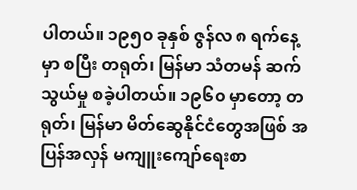ပါတယ်။ ၁၉၅၀ ခုနှစ် ဇွန်လ ၈ ရက်နေ့မှာ စပြီး တရုတ်၊ မြန်မာ သံတမန် ဆက်သွယ်မှု စခဲ့ပါတယ်။ ၁၉၆၀ မှာတော့ တရုတ်၊ မြန်မာ မိတ်ဆွေနိုင်ငံတွေအဖြစ် အပြန်အလှန် မကျူးကျော်ရေးစာ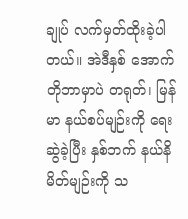ချုပ် လက်မှတ်ထိုးခဲ့ပါတယ်။ အဲဒီနှစ် အောက်တိုဘာမှာပဲ တရုတ်၊ မြန်မာ နယ်စပ်မျဉ်းကို ရေးဆွဲခဲ့ပြီး နှစ်ဘက် နယ်နိမိတ်မျဉ်းကို သ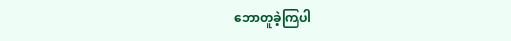ဘောတူခဲ့ကြပါ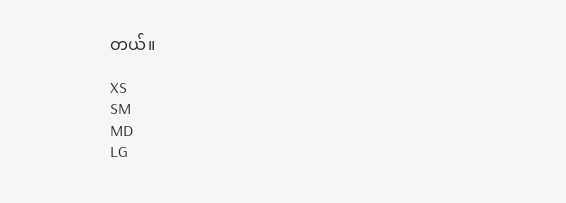တယ်။

XS
SM
MD
LG